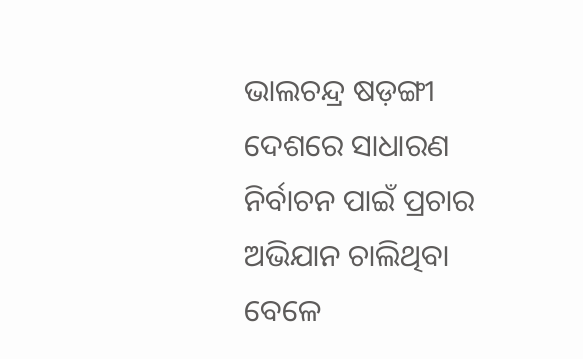ଭାଲଚନ୍ଦ୍ର ଷଡ଼ଙ୍ଗୀ
ଦେଶରେ ସାଧାରଣ ନିର୍ବାଚନ ପାଇଁ ପ୍ରଚାର ଅଭିଯାନ ଚାଲିଥିବା ବେଳେ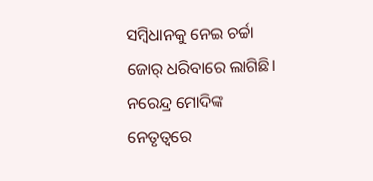ସମ୍ବିଧାନକୁ ନେଇ ଚର୍ଚ୍ଚା ଜୋର୍ ଧରିବାରେ ଲାଗିଛି। ନରେନ୍ଦ୍ର ମୋଦିଙ୍କ ନେତୃତ୍ୱରେ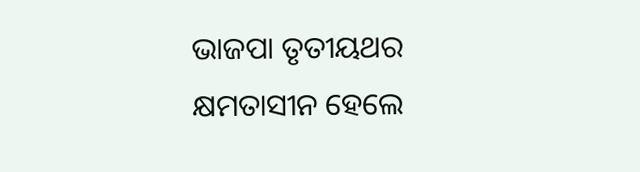ଭାଜପା ତୃତୀୟଥର କ୍ଷମତାସୀନ ହେଲେ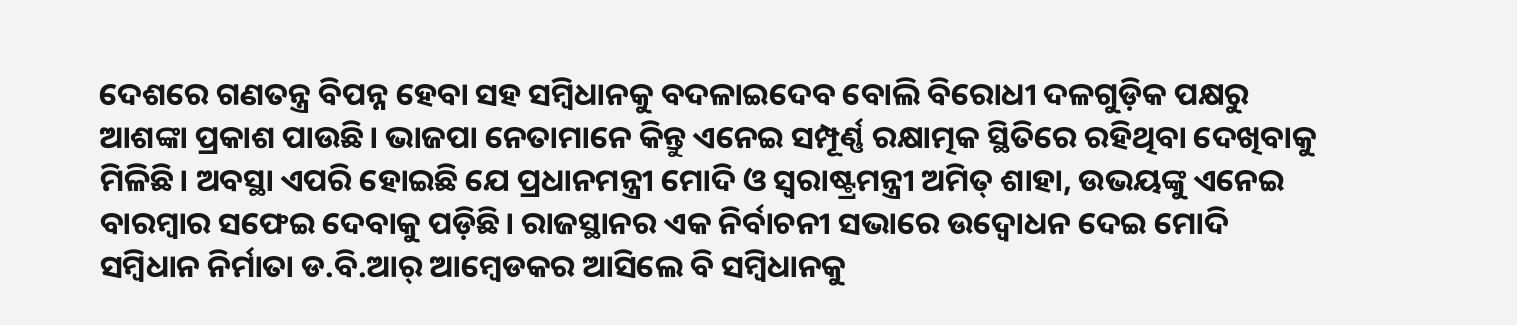ଦେଶରେ ଗଣତନ୍ତ୍ର ବିପନ୍ନ ହେବା ସହ ସମ୍ବିଧାନକୁ ବଦଳାଇଦେବ ବୋଲି ବିରୋଧୀ ଦଳଗୁଡ଼ିକ ପକ୍ଷରୁ ଆଶଙ୍କା ପ୍ରକାଶ ପାଉଛି। ଭାଜପା ନେତାମାନେ କିନ୍ତୁ ଏନେଇ ସମ୍ପୂର୍ଣ୍ଣ ରକ୍ଷାତ୍ମକ ସ୍ଥିତିରେ ରହିଥିବା ଦେଖିବାକୁ ମିଳିଛି। ଅବସ୍ଥା ଏପରି ହୋଇଛି ଯେ ପ୍ରଧାନମନ୍ତ୍ରୀ ମୋଦି ଓ ସ୍ବରାଷ୍ଟ୍ରମନ୍ତ୍ରୀ ଅମିତ୍ ଶାହା, ଉଭୟଙ୍କୁ ଏନେଇ ବାରମ୍ବାର ସଫେଇ ଦେବାକୁ ପଡ଼ିଛି। ରାଜସ୍ଥାନର ଏକ ନିର୍ବାଚନୀ ସଭାରେ ଉଦ୍ବୋଧନ ଦେଇ ମୋଦି ସମ୍ବିଧାନ ନିର୍ମାତା ଡ.ବି.ଆର୍ ଆମ୍ବେଡକର ଆସିଲେ ବି ସମ୍ବିଧାନକୁ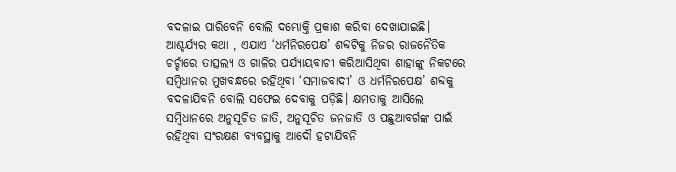ବଦଳାଇ ପାରିବେନି ବୋଲି ଦମ୍ଭୋକ୍ତି ପ୍ରକାଶ କରିବା ଦେଖାଯାଇଛି। ଆଶ୍ଚର୍ଯ୍ୟର କଥା , ଏଯାଏ ‘ଧର୍ମନିରପେକ୍ଷ’ ଶବ୍ଦଟିକୁ ନିଜର ରାଜନୈତିକ ଚର୍ଚ୍ଚାରେ ତାତ୍ସଲ୍ୟ ଓ ଗାଳିର ପର୍ଯ୍ୟାୟବାଚୀ କରିଆସିଥିବା ଶାହାଙ୍କୁ ନିକଟରେ ସମ୍ବିଧାନର ମୁଖବନ୍ଧରେ ରହିଥିବା ‘ସମାଜବାଦୀ’ ଓ ଧର୍ମନିରପେକ୍ଷ’ ଶବ୍ଦକୁ ବଦଳାଯିବନି ବୋଲି ସଫେଇ ଦେବାକୁ ପଡ଼ିଛି। କ୍ଷମତାକୁ ଆସିଲେ ସମ୍ବିଧାନରେ ଅନୁସୂଚିତ ଜାତି, ଅନୁସୂଚିତ ଜନଜାତି ଓ ପଛୁଆବର୍ଗଙ୍କ ପାଇଁ ରହିଥିବା ସଂରକ୍ଷଣ ବ୍ୟବସ୍ଥାକୁ ଆଦୌ ହଟାଯିବନି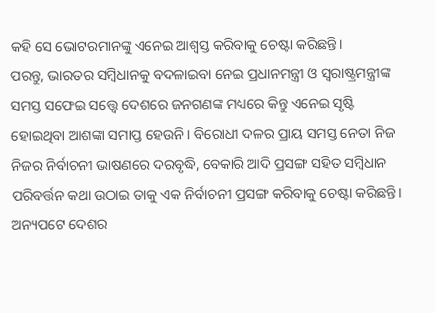କହି ସେ ଭୋଟରମାନଙ୍କୁ ଏନେଇ ଆଶ୍ୱସ୍ତ କରିବାକୁ ଚେଷ୍ଟା କରିଛନ୍ତି।
ପରନ୍ତୁ, ଭାରତର ସମ୍ବିଧାନକୁ ବଦଳାଇବା ନେଇ ପ୍ରଧାନମନ୍ତ୍ରୀ ଓ ସ୍ବରାଷ୍ଟ୍ରମନ୍ତ୍ରୀଙ୍କ ସମସ୍ତ ସଫେଇ ସତ୍ତ୍ୱେ ଦେଶରେ ଜନଗଣଙ୍କ ମଧ୍ୟରେ କିନ୍ତୁ ଏନେଇ ସୃଷ୍ଟି ହୋଇଥିବା ଆଶଙ୍କା ସମାପ୍ତ ହେଉନି। ବିରୋଧୀ ଦଳର ପ୍ରାୟ ସମସ୍ତ ନେତା ନିଜ ନିଜର ନିର୍ବାଚନୀ ଭାଷଣରେ ଦରବୃଦ୍ଧି, ବେକାରି ଆଦି ପ୍ରସଙ୍ଗ ସହିତ ସମ୍ବିଧାନ ପରିବର୍ତ୍ତନ କଥା ଉଠାଇ ତାକୁ ଏକ ନିର୍ବାଚନୀ ପ୍ରସଙ୍ଗ କରିବାକୁ ଚେଷ୍ଟା କରିଛନ୍ତି। ଅନ୍ୟପଟେ ଦେଶର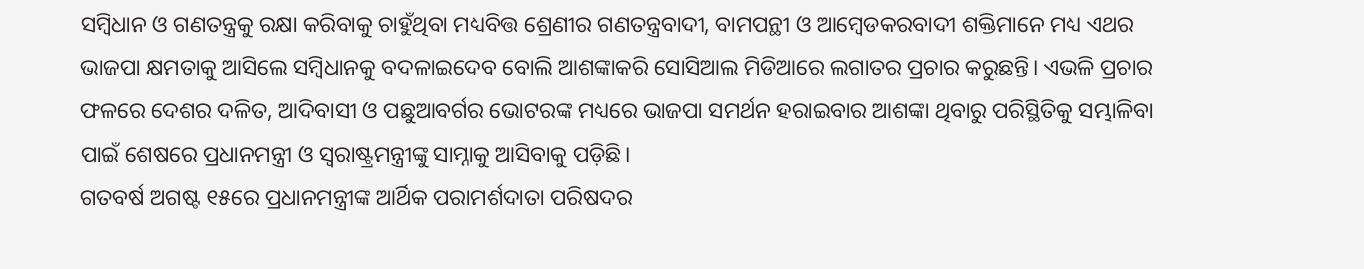ସମ୍ବିଧାନ ଓ ଗଣତନ୍ତ୍ରକୁ ରକ୍ଷା କରିବାକୁ ଚାହୁଁଥିବା ମଧ୍ୟବିତ୍ତ ଶ୍ରେଣୀର ଗଣତନ୍ତ୍ରବାଦୀ, ବାମପନ୍ଥୀ ଓ ଆମ୍ବେଡକରବାଦୀ ଶକ୍ତିମାନେ ମଧ୍ୟ ଏଥର ଭାଜପା କ୍ଷମତାକୁ ଆସିଲେ ସମ୍ବିଧାନକୁ ବଦଳାଇଦେବ ବୋଲି ଆଶଙ୍କାକରି ସୋସିଆଲ ମିଡିଆରେ ଲଗାତର ପ୍ରଚାର କରୁଛନ୍ତି। ଏଭଳି ପ୍ରଚାର ଫଳରେ ଦେଶର ଦଳିତ, ଆଦିବାସୀ ଓ ପଛୁଆବର୍ଗର ଭୋଟରଙ୍କ ମଧ୍ୟରେ ଭାଜପା ସମର୍ଥନ ହରାଇବାର ଆଶଙ୍କା ଥିବାରୁ ପରିସ୍ଥିତିକୁ ସମ୍ଭାଳିବା ପାଇଁ ଶେଷରେ ପ୍ରଧାନମନ୍ତ୍ରୀ ଓ ସ୍ବରାଷ୍ଟ୍ରମନ୍ତ୍ରୀଙ୍କୁ ସାମ୍ନାକୁ ଆସିବାକୁ ପଡ଼ିଛି।
ଗତବର୍ଷ ଅଗଷ୍ଟ ୧୫ରେ ପ୍ରଧାନମନ୍ତ୍ରୀଙ୍କ ଆର୍ଥିକ ପରାମର୍ଶଦାତା ପରିଷଦର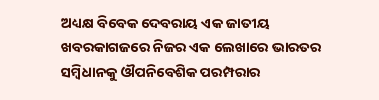ଅଧ୍ୟକ୍ଷ ବିବେକ ଦେବରାୟ ଏକ ଜାତୀୟ ଖବରକାଗଜରେ ନିଜର ଏକ ଲେଖାରେ ଭାରତର ସମ୍ବିଧାନକୁ ଔପନିବେଶିକ ପରମ୍ପରାର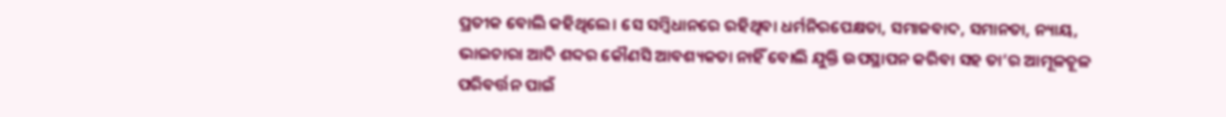ପ୍ରତୀକ ବୋଲି କହିଥିଲେ। ସେ ସମ୍ବିଧାନରେ ରହିଥିବା ଧର୍ମନିରପେକ୍ଷତା, ସମାଜବାଦ, ସମାନତା, ନ୍ୟାୟ, ଭାଇଚାରା ଆଦି ଶବ୍ଦର କୌଣସି ଆବଶ୍ୟକତା ନାହିଁ ବୋଲି ଯୁକ୍ତି ଉପସ୍ଥାପନ କରିବା ସହ ତା’ର ଆମୂଳଚୂଳ ପରିବର୍ତ୍ତନ ପାଇଁ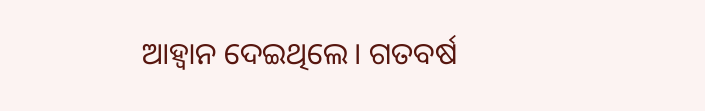ଆହ୍ବାନ ଦେଇଥିଲେ। ଗତବର୍ଷ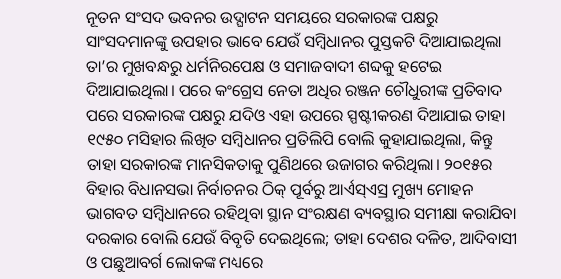ନୂତନ ସଂସଦ ଭବନର ଉଦ୍ଘାଟନ ସମୟରେ ସରକାରଙ୍କ ପକ୍ଷରୁ ସାଂସଦମାନଙ୍କୁ ଉପହାର ଭାବେ ଯେଉଁ ସମ୍ବିଧାନର ପୁସ୍ତକଟି ଦିଆଯାଇଥିଲା ତା’ର ମୁଖବନ୍ଧରୁ ଧର୍ମନିରପେକ୍ଷ ଓ ସମାଜବାଦୀ ଶବ୍ଦକୁ ହଟେଇ ଦିଆଯାଇଥିଲା। ପରେ କଂଗ୍ରେସ ନେତା ଅଧିର ରଞ୍ଜନ ଚୌଧୁରୀଙ୍କ ପ୍ରତିବାଦ ପରେ ସରକାରଙ୍କ ପକ୍ଷରୁ ଯଦିଓ ଏହା ଉପରେ ସ୍ପଷ୍ଟୀକରଣ ଦିଆଯାଇ ତାହା ୧୯୫୦ ମସିହାର ଲିଖିତ ସମ୍ବିଧାନର ପ୍ରତିଲିପି ବୋଲି କୁହାଯାଇଥିଲା, କିନ୍ତୁ ତାହା ସରକାରଙ୍କ ମାନସିକତାକୁ ପୁଣିଥରେ ଉଜାଗର କରିଥିଲା। ୨୦୧୫ର ବିହାର ବିଧାନସଭା ନିର୍ବାଚନର ଠିକ୍ ପୂର୍ବରୁ ଆର୍ଏସ୍ଏସ୍ର ମୁଖ୍ୟ ମୋହନ ଭାଗବତ ସମ୍ବିଧାନରେ ରହିଥିବା ସ୍ଥାନ ସଂରକ୍ଷଣ ବ୍ୟବସ୍ଥାର ସମୀକ୍ଷା କରାଯିବା ଦରକାର ବୋଲି ଯେଉଁ ବିବୃତି ଦେଇଥିଲେ; ତାହା ଦେଶର ଦଳିତ, ଆଦିବାସୀ ଓ ପଛୁଆବର୍ଗ ଲୋକଙ୍କ ମଧ୍ୟରେ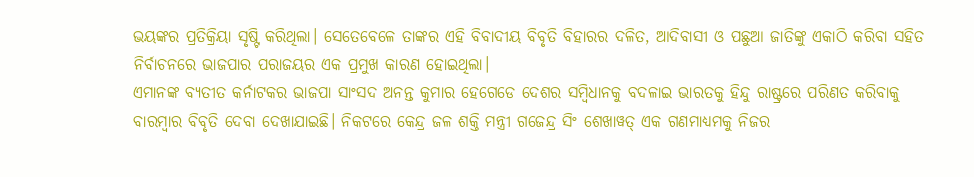ଭୟଙ୍କର ପ୍ରତିକ୍ରିୟା ସୃଷ୍ଟି କରିଥିଲା। ସେତେବେଳେ ତାଙ୍କର ଏହି ବିବାଦୀୟ ବିବୃତି ବିହାରର ଦଳିତ, ଆଦିବାସୀ ଓ ପଛୁଆ ଜାତିଙ୍କୁ ଏକାଠି କରିବା ସହିତ ନିର୍ବାଚନରେ ଭାଜପାର ପରାଜୟର ଏକ ପ୍ରମୁଖ କାରଣ ହୋଇଥିଲା।
ଏମାନଙ୍କ ବ୍ୟତୀତ କର୍ନାଟକର ଭାଜପା ସାଂସଦ ଅନନ୍ତ କୁମାର ହେଗେଡେ ଦେଶର ସମ୍ବିଧାନକୁ ବଦଳାଇ ଭାରତକୁ ହିନ୍ଦୁ ରାଷ୍ଟ୍ରରେ ପରିଣତ କରିବାକୁ ବାରମ୍ବାର ବିବୃତି ଦେବା ଦେଖାଯାଇଛି। ନିକଟରେ କେନ୍ଦ୍ର ଜଳ ଶକ୍ତି ମନ୍ତ୍ରୀ ଗଜେନ୍ଦ୍ର ସିଂ ଶେଖାୱତ୍ ଏକ ଗଣମାଧ୍ୟମକୁ ନିଜର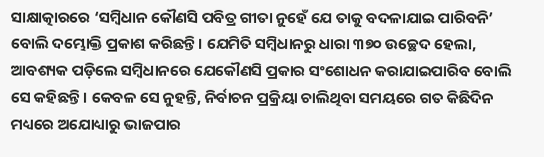ସାକ୍ଷାତ୍କାରରେ ‘ସମ୍ବିଧାନ କୌଣସି ପବିତ୍ର ଗୀତା ନୁହେଁ ଯେ ତାକୁ ବଦଳାଯାଇ ପାରିବନି’ ବୋଲି ଦମ୍ଭୋକ୍ତି ପ୍ରକାଶ କରିଛନ୍ତି। ଯେମିତି ସମ୍ବିଧାନରୁ ଧାରା ୩୭୦ ଉଚ୍ଛେଦ ହେଲା, ଆବଶ୍ୟକ ପଡ଼ିଲେ ସମ୍ବିଧାନରେ ଯେକୌଣସି ପ୍ରକାର ସଂଶୋଧନ କରାଯାଇପାରିବ ବୋଲି ସେ କହିଛନ୍ତି। କେବଳ ସେ ନୁହନ୍ତି, ନିର୍ବାଚନ ପ୍ରକ୍ରିୟା ଚାଲିଥିବା ସମୟରେ ଗତ କିଛିଦିନ ମଧ୍ୟରେ ଅଯୋଧ୍ୟାରୁ ଭାଜପାର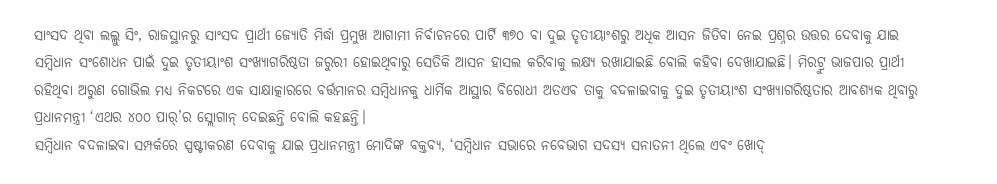ସାଂସଦ ଥିବା ଲଲ୍ଲୁ ସିଂ, ରାଜସ୍ଥାନରୁ ସାଂସଦ ପ୍ରାର୍ଥୀ ଜ୍ୟୋତି ମିର୍ଦ୍ଧା ପ୍ରମୁଖ ଆଗାମୀ ନିର୍ବାଚନରେ ପାର୍ଟି ୩୭୦ ବା ଦୁଇ ତୃତୀୟାଂଶରୁ ଅଧିକ ଆସନ ଜିତିବା ନେଇ ପ୍ରଶ୍ନର ଉତ୍ତର ଦେବାକୁ ଯାଇ ସମ୍ବିଧାନ ସଂଶୋଧନ ପାଇଁ ଦୁଇ ତୃତୀୟାଂଶ ସଂଖ୍ୟାଗରିଷ୍ଠତା ଜରୁରୀ ହୋଇଥିବାରୁ ସେତିକି ଆସନ ହାସଲ କରିବାକୁ ଲକ୍ଷ୍ୟ ରଖାଯାଇଛି ବୋଲି କହିବା ଦେଖାଯାଇଛି। ମିରଟ୍ରୁ ଭାଜପାର ପ୍ରାର୍ଥୀ ରହିଥିବା ଅରୁଣ ଗୋଭିଲ ମଧ୍ୟ ନିକଟରେ ଏକ ସାକ୍ଷାତ୍କାରରେ ବର୍ତ୍ତମାନର ସମ୍ବିଧାନକୁ ଧାର୍ମିକ ଆସ୍ଥାର ବିରୋଧୀ ଅତଏବ ତାକୁ ବଦଳାଇବାକୁ ଦୁଇ ତୃତୀୟାଂଶ ସଂଖ୍ୟାଗରିଷ୍ଠତାର ଆବଶ୍ୟକ ଥିବାରୁ ପ୍ରଧାନମନ୍ତ୍ରୀ ‘ଏଥର ୪୦୦ ପାର୍’ର ସ୍ଲୋଗାନ୍ ଦେଇଛନ୍ତି ବୋଲି କହଛନ୍ତି।
ସମ୍ବିଧାନ ବଦଳାଇବା ସମ୍ପର୍କରେ ସ୍ପଷ୍ଟୀକରଣ ଦେବାକୁ ଯାଇ ପ୍ରଧାନମନ୍ତ୍ରୀ ମୋଦିଙ୍କ ବକ୍ତବ୍ୟ, ‘ସମ୍ବିଧାନ ସଭାରେ ନବେଭାଗ ସଦସ୍ୟ ସନାତନୀ ଥିଲେ ଏବଂ ଖୋଦ୍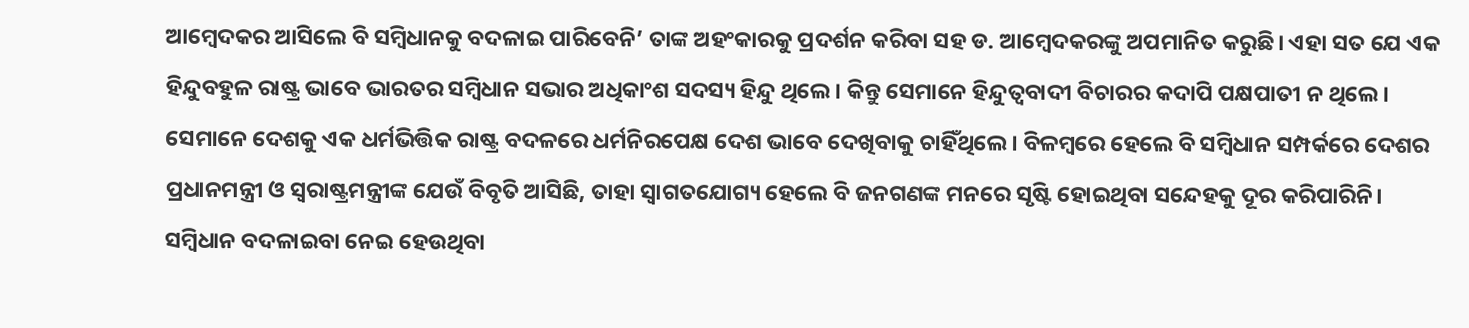ଆମ୍ବେଦକର ଆସିଲେ ବି ସମ୍ବିଧାନକୁ ବଦଳାଇ ପାରିବେନି’ ତାଙ୍କ ଅହଂକାରକୁ ପ୍ରଦର୍ଶନ କରିବା ସହ ଡ. ଆମ୍ବେଦକରଙ୍କୁ ଅପମାନିତ କରୁଛି। ଏହା ସତ ଯେ ଏକ ହିନ୍ଦୁବହୁଳ ରାଷ୍ଟ୍ର ଭାବେ ଭାରତର ସମ୍ବିଧାନ ସଭାର ଅଧିକାଂଶ ସଦସ୍ୟ ହିନ୍ଦୁ ଥିଲେ। କିନ୍ତୁ ସେମାନେ ହିନ୍ଦୁତ୍ୱବାଦୀ ବିଚାରର କଦାପି ପକ୍ଷପାତୀ ନ ଥିଲେ। ସେମାନେ ଦେଶକୁ ଏକ ଧର୍ମଭିତ୍ତିକ ରାଷ୍ଟ୍ର ବଦଳରେ ଧର୍ମନିରପେକ୍ଷ ଦେଶ ଭାବେ ଦେଖିବାକୁ ଚାହିଁଥିଲେ। ବିଳମ୍ବରେ ହେଲେ ବି ସମ୍ବିଧାନ ସମ୍ପର୍କରେ ଦେଶର ପ୍ରଧାନମନ୍ତ୍ରୀ ଓ ସ୍ବରାଷ୍ଟ୍ରମନ୍ତ୍ରୀଙ୍କ ଯେଉଁ ବିବୃତି ଆସିଛି, ତାହା ସ୍ବାଗତଯୋଗ୍ୟ ହେଲେ ବି ଜନଗଣଙ୍କ ମନରେ ସୃଷ୍ଟି ହୋଇଥିବା ସନ୍ଦେହକୁ ଦୂର କରିପାରିନି। ସମ୍ବିଧାନ ବଦଳାଇବା ନେଇ ହେଉଥିବା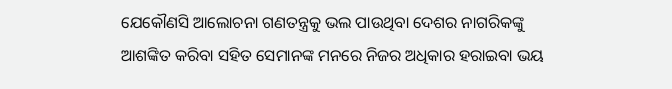ଯେକୌଣସି ଆଲୋଚନା ଗଣତନ୍ତ୍ରକୁ ଭଲ ପାଉଥିବା ଦେଶର ନାଗରିକଙ୍କୁ ଆଶଙ୍କିତ କରିବା ସହିତ ସେମାନଙ୍କ ମନରେ ନିଜର ଅଧିକାର ହରାଇବା ଭୟ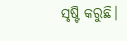ସୃଷ୍ଟି କରୁଛି।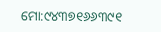ମୋ:୯୪୩୭୧୬୬୩୯୧